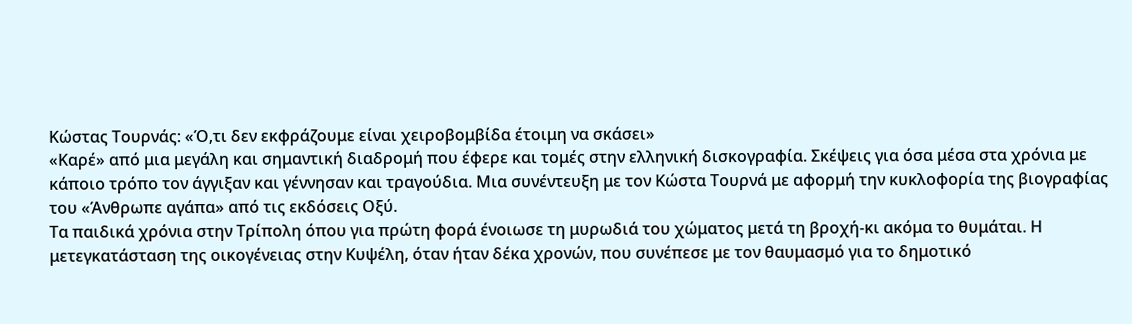Κώστας Τουρνάς: «Ό,τι δεν εκφράζουμε είναι χειροβομβίδα έτοιμη να σκάσει»
«Καρέ» από μια μεγάλη και σημαντική διαδρομή που έφερε και τομές στην ελληνική δισκογραφία. Σκέψεις για όσα μέσα στα χρόνια με κάποιο τρόπο τον άγγιξαν και γέννησαν και τραγούδια. Μια συνέντευξη με τον Κώστα Τουρνά με αφορμή την κυκλοφορία της βιογραφίας του «Άνθρωπε αγάπα» από τις εκδόσεις Οξύ.
Τα παιδικά χρόνια στην Τρίπολη όπου για πρώτη φορά ένοιωσε τη μυρωδιά του χώματος μετά τη βροχή-κι ακόμα το θυμάται. Η μετεγκατάσταση της οικογένειας στην Κυψέλη, όταν ήταν δέκα χρονών, που συνέπεσε με τον θαυμασμό για το δημοτικό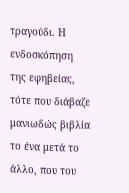τραγούδι. Η ενδοσκόπηση της εφηβείας, τότε που διάβαζε μανιωδώς βιβλία το ένα μετά το άλλο, που του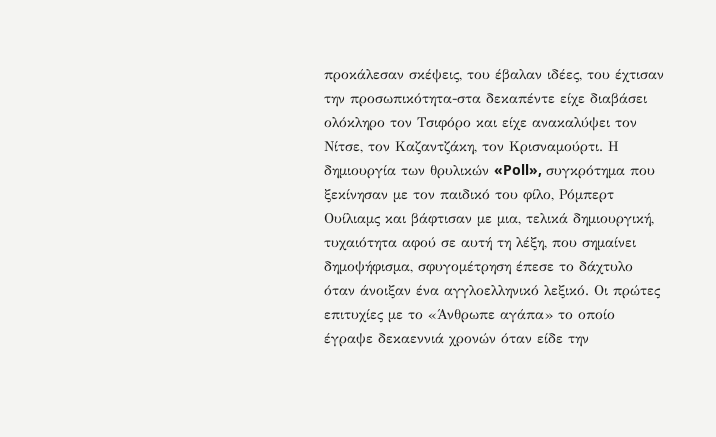προκάλεσαν σκέψεις, του έβαλαν ιδέες, του έχτισαν την προσωπικότητα-στα δεκαπέντε είχε διαβάσει ολόκληρο τον Τσιφόρο και είχε ανακαλύψει τον Νίτσε, τον Καζαντζάκη, τον Κρισναμούρτι. Η δημιουργία των θρυλικών «Poll», συγκρότημα που ξεκίνησαν με τον παιδικό του φίλο, Ρόμπερτ Ουίλιαμς και βάφτισαν με μια, τελικά δημιουργική, τυχαιότητα αφού σε αυτή τη λέξη, που σημαίνει δημοψήφισμα, σφυγομέτρηση έπεσε το δάχτυλο όταν άνοιξαν ένα αγγλοελληνικό λεξικό. Οι πρώτες επιτυχίες με το «Άνθρωπε αγάπα» το οποίο έγραψε δεκαεννιά χρονών όταν είδε την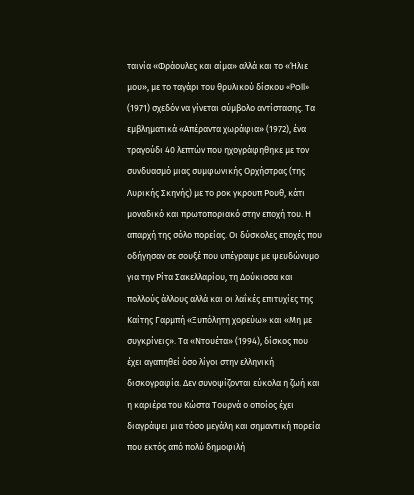ταινία «Φράουλες και αίμα» αλλά και το «Ήλιε μου», με το ταγάρι του θρυλικού δίσκου «Poll» (1971) σχεδόν να γίνεται σύμβολο αντίστασης. Τα εμβληματικά «Απέραντα χωράφια» (1972), ένα τραγούδι 40 λεπτών που ηχογράφηθηκε με τον συνδυασμό μιας συμφωνικής Ορχήστρας (της Λυρικής Σκηνής) με το ροκ γκρουπ Ρουθ, κάτι μοναδικό και πρωτοποριακό στην εποχή του. Η απαρχή της σόλο πορείας. Οι δύσκολες εποχές που οδήγησαν σε σουξέ που υπέγραψε με ψευδώνυμο για την Ρίτα Σακελλαρίου, τη Δούκισσα και πολλούς άλλους αλλά και οι λαΐκές επιτυχίες της Καίτης Γαρμπή «Ξυπόλητη χορεύω» και «Μη με συγκρίνεις». Τα «Ντουέτα» (1994), δίσκος που έχει αγαπηθεί όσο λίγοι στην ελληνική δισκογραφία. Δεν συνοψίζονται εύκολα η ζωή και η καριέρα του Κώστα Τουρνά ο οποίος έχει διαγράψει μια τόσο μεγάλη και σημαντική πορεία που εκτός από πολύ δημοφιλή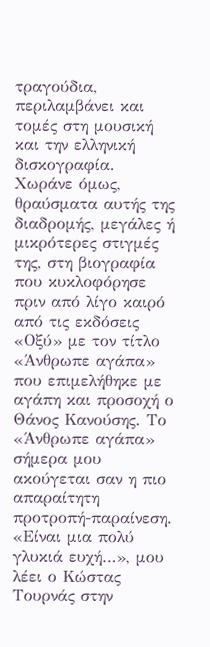τραγούδια, περιλαμβάνει και τομές στη μουσική και την ελληνική δισκογραφία. Χωράνε όμως, θραύσματα αυτής της διαδρομής, μεγάλες ή μικρότερες στιγμές της, στη βιογραφία που κυκλοφόρησε πριν από λίγο καιρό από τις εκδόσεις «Οξύ» με τον τίτλο «Άνθρωπε αγάπα» που επιμελήθηκε με αγάπη και προσοχή ο Θάνος Κανούσης. Το «Άνθρωπε αγάπα» σήμερα μου ακούγεται σαν η πιο απαραίτητη προτροπή-παραίνεση. «Είναι μια πολύ γλυκιά ευχή…», μου λέει ο Κώστας Τουρνάς στην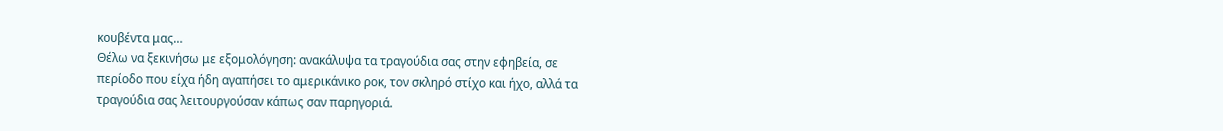κουβέντα μας…
Θέλω να ξεκινήσω με εξομολόγηση: ανακάλυψα τα τραγούδια σας στην εφηβεία, σε περίοδο που είχα ήδη αγαπήσει το αμερικάνικο ροκ, τον σκληρό στίχο και ήχο, αλλά τα τραγούδια σας λειτουργούσαν κάπως σαν παρηγοριά.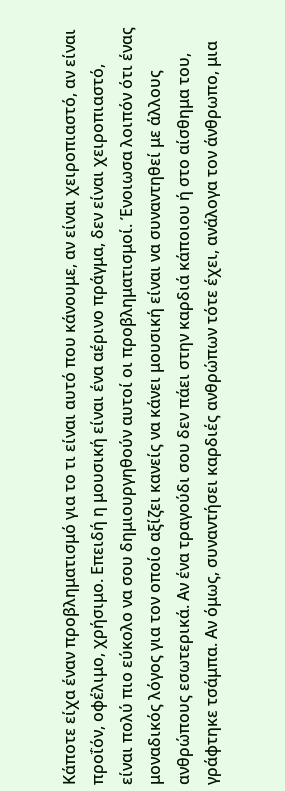Κάποτε είχα έναν προβληματισμό για το τι είναι αυτό που κάνουμε, αν είναι χειροπιαστό, αν είναι προΐόν, οφέλιμο, χρήσιμο. Επειδή η μουσική είναι ένα αέρινο πράγμα, δεν είναι χειροπιαστό, είναι πολύ πιο εύκολο να σου δημιουργηθούν αυτοί οι προβληματισμοί. Ένοιωσα λοιπόν ότι ένας μοναδικός λόγος για τον οποίο αξίζει κανείς να κάνει μουσική είναι να συναντηθεί με άλλους ανθρώπους εσωτερικά. Αν ένα τραγούδι σου δεν πάει στην καρδιά κάποιου ή στο αίσθημα του, γράφτηκε τσάμπα. Αν όμως, συναντήσει καρδιές ανθρώπων τότε έχει, ανάλογα τον άνθρωπο, μια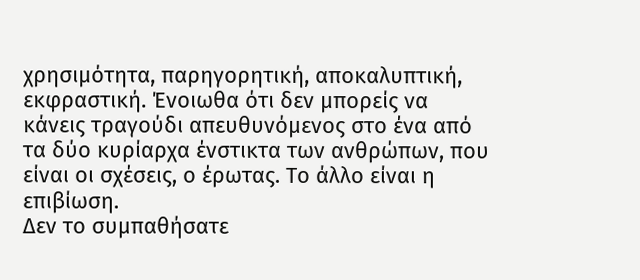χρησιμότητα, παρηγορητική, αποκαλυπτική, εκφραστική. Ένοιωθα ότι δεν μπορείς να κάνεις τραγούδι απευθυνόμενος στο ένα από τα δύο κυρίαρχα ένστικτα των ανθρώπων, που είναι οι σχέσεις, ο έρωτας. Το άλλο είναι η επιβίωση.
Δεν το συμπαθήσατε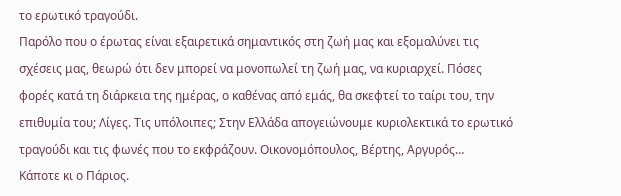το ερωτικό τραγούδι.
Παρόλο που ο έρωτας είναι εξαιρετικά σημαντικός στη ζωή μας και εξομαλύνει τις σχέσεις μας, θεωρώ ότι δεν μπορεί να μονοπωλεί τη ζωή μας, να κυριαρχεί. Πόσες φορές κατά τη διάρκεια της ημέρας, ο καθένας από εμάς, θα σκεφτεί το ταίρι του, την επιθυμία του; Λίγες. Τις υπόλοιπες; Στην Ελλάδα απογειώνουμε κυριολεκτικά το ερωτικό τραγούδι και τις φωνές που το εκφράζουν. Οικονομόπουλος, Βέρτης, Αργυρός…
Κάποτε κι ο Πάριος.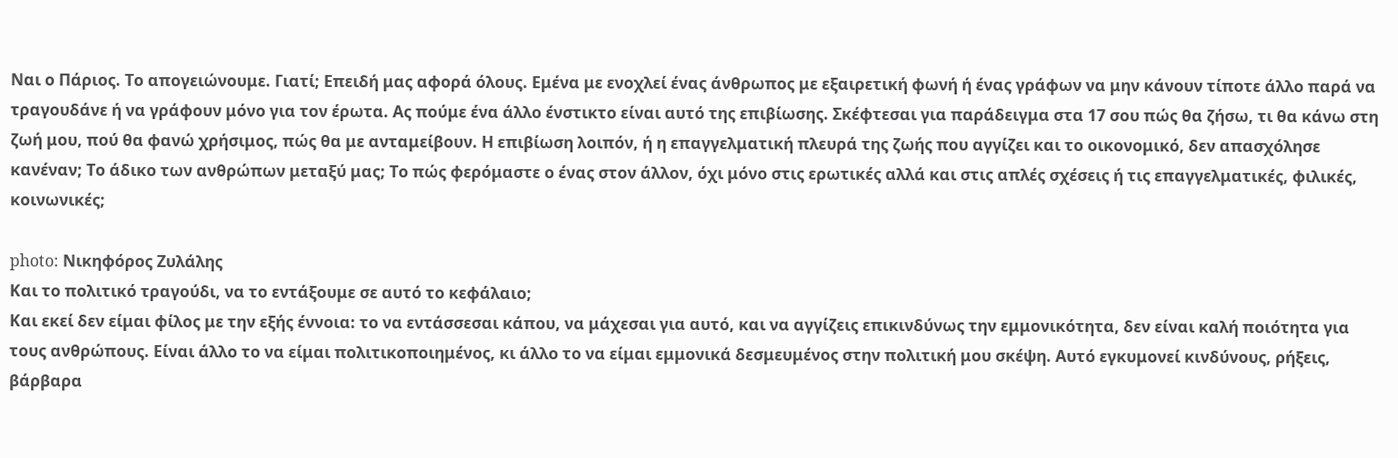Ναι ο Πάριος. Το απογειώνουμε. Γιατί; Επειδή μας αφορά όλους. Εμένα με ενοχλεί ένας άνθρωπος με εξαιρετική φωνή ή ένας γράφων να μην κάνουν τίποτε άλλο παρά να τραγουδάνε ή να γράφουν μόνο για τον έρωτα. Ας πούμε ένα άλλο ένστικτο είναι αυτό της επιβίωσης. Σκέφτεσαι για παράδειγμα στα 17 σου πώς θα ζήσω, τι θα κάνω στη ζωή μου, πού θα φανώ χρήσιμος, πώς θα με ανταμείβουν. Η επιβίωση λοιπόν, ή η επαγγελματική πλευρά της ζωής που αγγίζει και το οικονομικό, δεν απασχόλησε κανέναν; Το άδικο των ανθρώπων μεταξύ μας; Το πώς φερόμαστε ο ένας στον άλλον, όχι μόνο στις ερωτικές αλλά και στις απλές σχέσεις ή τις επαγγελματικές, φιλικές, κοινωνικές;

photo: Νικηφόρος Ζυλάλης
Και το πολιτικό τραγούδι, να το εντάξουμε σε αυτό το κεφάλαιο;
Και εκεί δεν είμαι φίλος με την εξής έννοια: το να εντάσσεσαι κάπου, να μάχεσαι για αυτό, και να αγγίζεις επικινδύνως την εμμονικότητα, δεν είναι καλή ποιότητα για τους ανθρώπους. Είναι άλλο το να είμαι πολιτικοποιημένος, κι άλλο το να είμαι εμμονικά δεσμευμένος στην πολιτική μου σκέψη. Αυτό εγκυμονεί κινδύνους, ρήξεις, βάρβαρα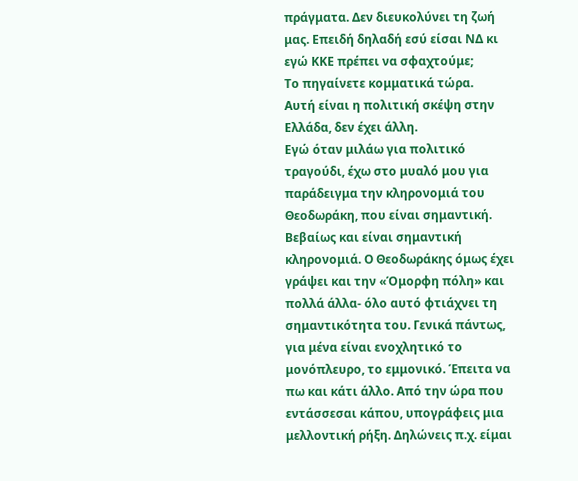πράγματα. Δεν διευκολύνει τη ζωή μας. Επειδή δηλαδή εσύ είσαι ΝΔ κι εγώ ΚΚΕ πρέπει να σφαχτούμε;
Το πηγαίνετε κομματικά τώρα.
Αυτή είναι η πολιτική σκέψη στην Ελλάδα, δεν έχει άλλη.
Εγώ όταν μιλάω για πολιτικό τραγούδι, έχω στο μυαλό μου για παράδειγμα την κληρονομιά του Θεοδωράκη, που είναι σημαντική.
Βεβαίως και είναι σημαντική κληρονομιά. Ο Θεοδωράκης όμως έχει γράψει και την «Όμορφη πόλη» και πολλά άλλα- όλο αυτό φτιάχνει τη σημαντικότητα του. Γενικά πάντως, για μένα είναι ενοχλητικό το μονόπλευρο, το εμμονικό. Έπειτα να πω και κάτι άλλο. Από την ώρα που εντάσσεσαι κάπου, υπογράφεις μια μελλοντική ρήξη. Δηλώνεις π.χ. είμαι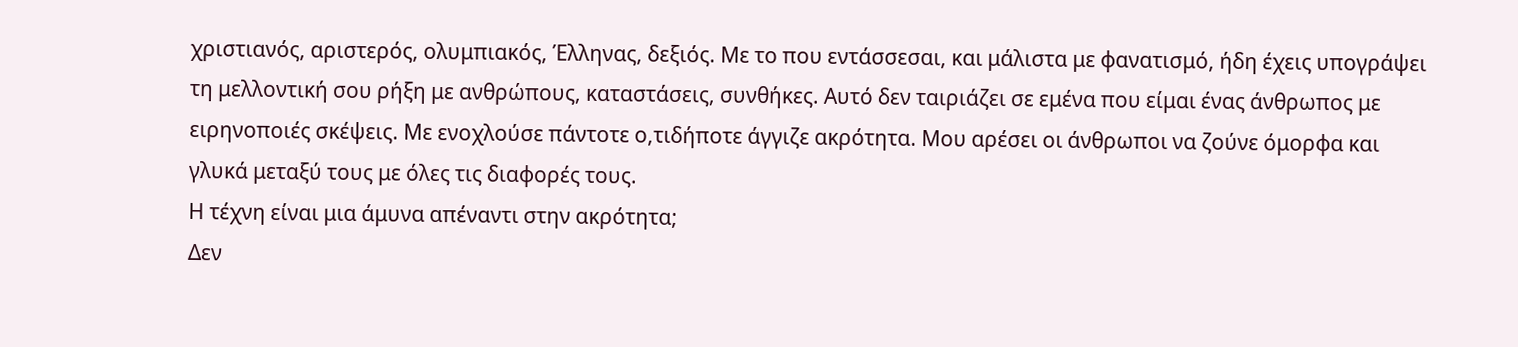χριστιανός, αριστερός, ολυμπιακός, Έλληνας, δεξιός. Με το που εντάσσεσαι, και μάλιστα με φανατισμό, ήδη έχεις υπογράψει τη μελλοντική σου ρήξη με ανθρώπους, καταστάσεις, συνθήκες. Αυτό δεν ταιριάζει σε εμένα που είμαι ένας άνθρωπος με ειρηνοποιές σκέψεις. Με ενοχλούσε πάντοτε ο,τιδήποτε άγγιζε ακρότητα. Μου αρέσει οι άνθρωποι να ζούνε όμορφα και γλυκά μεταξύ τους με όλες τις διαφορές τους.
Η τέχνη είναι μια άμυνα απέναντι στην ακρότητα;
Δεν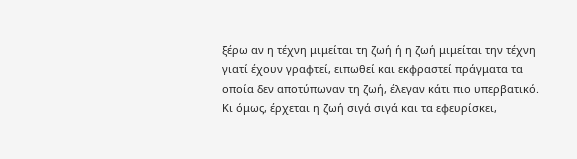ξέρω αν η τέχνη μιμείται τη ζωή ή η ζωή μιμείται την τέχνη γιατί έχουν γραφτεί, ειπωθεί και εκφραστεί πράγματα τα οποία δεν αποτύπωναν τη ζωή, έλεγαν κάτι πιο υπερβατικό. Κι όμως, έρχεται η ζωή σιγά σιγά και τα εφευρίσκει,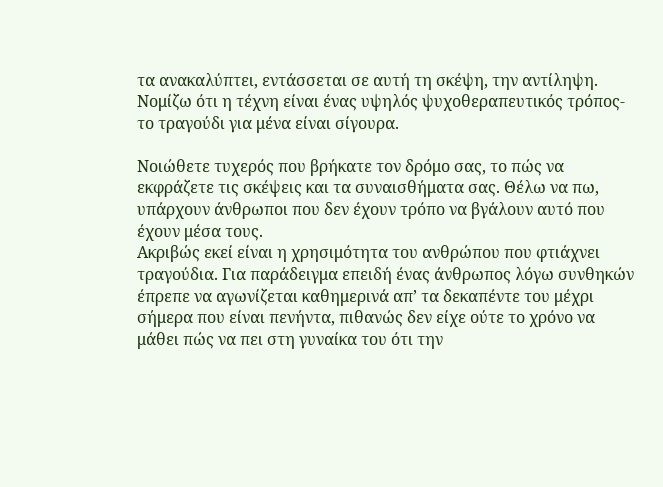τα ανακαλύπτει, εντάσσεται σε αυτή τη σκέψη, την αντίληψη. Νομίζω ότι η τέχνη είναι ένας υψηλός ψυχοθεραπευτικός τρόπος- το τραγούδι για μένα είναι σίγουρα.

Νοιώθετε τυχερός που βρήκατε τον δρόμο σας, το πώς να εκφράζετε τις σκέψεις και τα συναισθήματα σας. Θέλω να πω, υπάρχουν άνθρωποι που δεν έχουν τρόπο να βγάλουν αυτό που έχουν μέσα τους.
Ακριβώς εκεί είναι η χρησιμότητα του ανθρώπου που φτιάχνει τραγούδια. Για παράδειγμα επειδή ένας άνθρωπος λόγω συνθηκών έπρεπε να αγωνίζεται καθημερινά απ’ τα δεκαπέντε του μέχρι σήμερα που είναι πενήντα, πιθανώς δεν είχε ούτε το χρόνο να μάθει πώς να πει στη γυναίκα του ότι την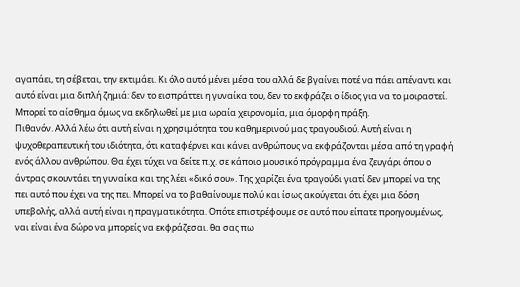αγαπάει, τη σέβεται, την εκτιμάει. Κι όλο αυτό μένει μέσα του αλλά δε βγαίνει ποτέ να πάει απέναντι και αυτό είναι μια διπλή ζημιά: δεν το εισπράττει η γυναίκα του, δεν το εκφράζει ο ίδιος για να το μοιραστεί.
Μπορεί το αίσθημα όμως να εκδηλωθεί με μια ωραία χειρονομία, μια όμορφη πράξη.
Πιθανόν. Αλλά λέω ότι αυτή είναι η χρησιμότητα του καθημερινού μας τραγουδιού. Αυτή είναι η ψυχοθεραπευτική του ιδιότητα, ότι καταφέρνει και κάνει ανθρώπους να εκφράζονται μέσα από τη γραφή ενός άλλου ανθρώπου. Θα έχει τύχει να δείτε π.χ. σε κάποιο μουσικό πρόγραμμα ένα ζευγάρι όπου ο άντρας σκουντάει τη γυναίκα και της λέει «δικό σου». Της χαρίζει ένα τραγούδι γιατί δεν μπορεί να της πει αυτό που έχει να της πει. Μπορεί να το βαθαίνουμε πολύ και ίσως ακούγεται ότι έχει μια δόση υπεβολής, αλλά αυτή είναι η πραγματικότητα. Οπότε επιστρέφουμε σε αυτό που είπατε προηγουμένως, ναι είναι ένα δώρο να μπορείς να εκφράζεσαι. θα σας πω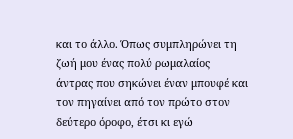και το άλλο. Όπως συμπληρώνει τη ζωή μου ένας πολύ ρωμαλαίος άντρας που σηκώνει έναν μπουφέ και τον πηγαίνει από τον πρώτο στον δεύτερο όροφο, έτσι κι εγώ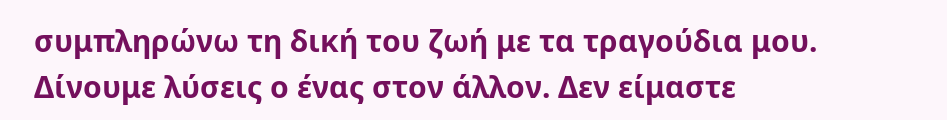συμπληρώνω τη δική του ζωή με τα τραγούδια μου. Δίνουμε λύσεις ο ένας στον άλλον. Δεν είμαστε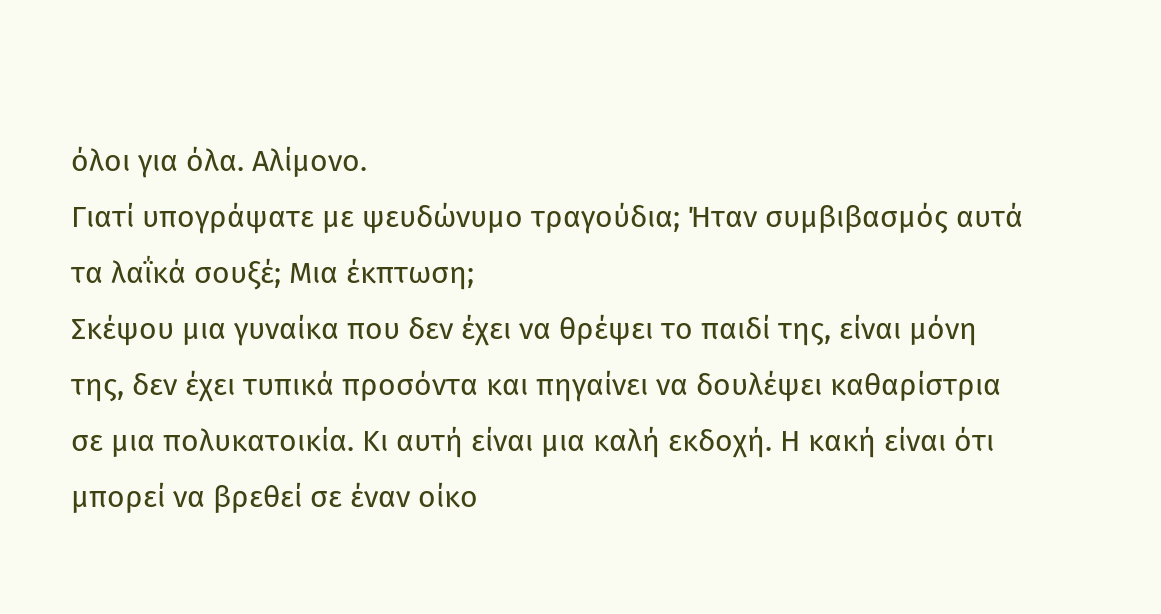όλοι για όλα. Αλίμονο.
Γιατί υπογράψατε με ψευδώνυμο τραγούδια; Ήταν συμβιβασμός αυτά τα λαΐκά σουξέ; Μια έκπτωση;
Σκέψου μια γυναίκα που δεν έχει να θρέψει το παιδί της, είναι μόνη της, δεν έχει τυπικά προσόντα και πηγαίνει να δουλέψει καθαρίστρια σε μια πολυκατοικία. Κι αυτή είναι μια καλή εκδοχή. Η κακή είναι ότι μπορεί να βρεθεί σε έναν οίκο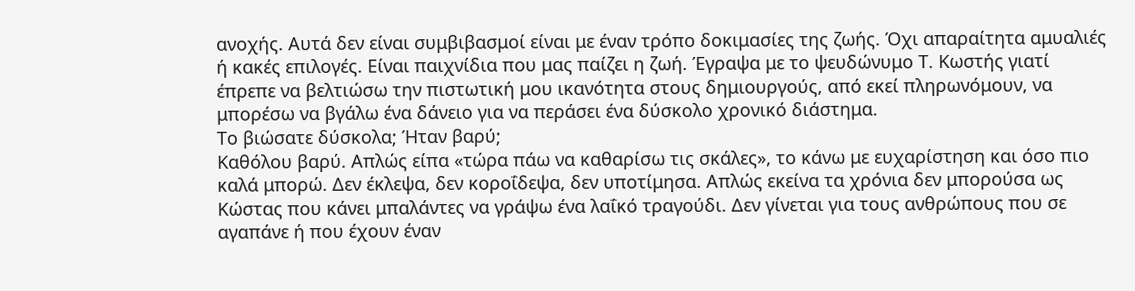ανοχής. Αυτά δεν είναι συμβιβασμοί είναι με έναν τρόπο δοκιμασίες της ζωής. Όχι απαραίτητα αμυαλιές ή κακές επιλογές. Είναι παιχνίδια που μας παίζει η ζωή. Έγραψα με το ψευδώνυμο Τ. Κωστής γιατί έπρεπε να βελτιώσω την πιστωτική μου ικανότητα στους δημιουργούς, από εκεί πληρωνόμουν, να μπορέσω να βγάλω ένα δάνειο για να περάσει ένα δύσκολο χρονικό διάστημα.
Το βιώσατε δύσκολα; Ήταν βαρύ;
Καθόλου βαρύ. Απλώς είπα «τώρα πάω να καθαρίσω τις σκάλες», το κάνω με ευχαρίστηση και όσο πιο καλά μπορώ. Δεν έκλεψα, δεν κοροΐδεψα, δεν υποτίμησα. Απλώς εκείνα τα χρόνια δεν μπορούσα ως Κώστας που κάνει μπαλάντες να γράψω ένα λαΐκό τραγούδι. Δεν γίνεται για τους ανθρώπους που σε αγαπάνε ή που έχουν έναν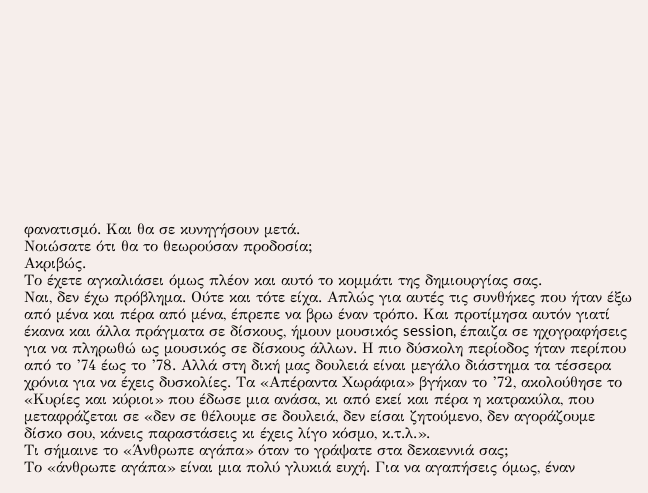φανατισμό. Και θα σε κυνηγήσουν μετά.
Νοιώσατε ότι θα το θεωρούσαν προδοσία;
Ακριβώς.
Το έχετε αγκαλιάσει όμως πλέον και αυτό το κομμάτι της δημιουργίας σας.
Ναι, δεν έχω πρόβλημα. Ούτε και τότε είχα. Απλώς για αυτές τις συνθήκες που ήταν έξω από μένα και πέρα από μένα, έπρεπε να βρω έναν τρόπο. Και προτίμησα αυτόν γιατί έκανα και άλλα πράγματα σε δίσκους, ήμουν μουσικός session, έπαιζα σε ηχογραφήσεις για να πληρωθώ ως μουσικός σε δίσκους άλλων. Η πιο δύσκολη περίοδος ήταν περίπου από το ’74 έως το ’78. Αλλά στη δική μας δουλειά είναι μεγάλο διάστημα τα τέσσερα χρόνια για να έχεις δυσκολίες. Τα «Απέραντα Χωράφια» βγήκαν το ’72, ακολούθησε το «Κυρίες και κύριοι» που έδωσε μια ανάσα, κι από εκεί και πέρα η κατρακύλα, που μεταφράζεται σε «δεν σε θέλουμε σε δουλειά, δεν είσαι ζητούμενο, δεν αγοράζουμε δίσκο σου, κάνεις παραστάσεις κι έχεις λίγο κόσμο, κ.τ.λ.».
Τι σήμαινε το «Άνθρωπε αγάπα» όταν το γράψατε στα δεκαεννιά σας;
Το «άνθρωπε αγάπα» είναι μια πολύ γλυκιά ευχή. Για να αγαπήσεις όμως, έναν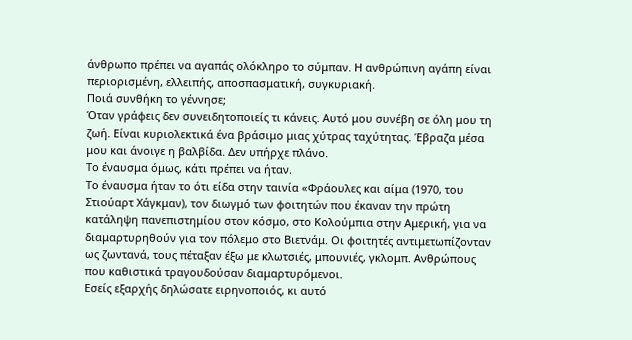άνθρωπο πρέπει να αγαπάς ολόκληρο το σύμπαν. Η ανθρώπινη αγάπη είναι περιορισμένη, ελλειπής, αποσπασματική, συγκυριακή.
Ποιά συνθήκη το γέννησε;
Όταν γράφεις δεν συνειδητοποιείς τι κάνεις. Αυτό μου συνέβη σε όλη μου τη ζωή. Είναι κυριολεκτικά ένα βράσιμο μιας χύτρας ταχύτητας. Έβραζα μέσα μου και άνοιγε η βαλβίδα. Δεν υπήρχε πλάνο.
Το έναυσμα όμως, κάτι πρέπει να ήταν.
Το έναυσμα ήταν το ότι είδα στην ταινία «Φράουλες και αίμα (1970, του Στιούαρτ Χάγκμαν), τον διωγμό των φοιτητών που έκαναν την πρώτη κατάληψη πανεπιστημίου στον κόσμο, στο Κολούμπια στην Αμερική, για να διαμαρτυρηθούν για τον πόλεμο στο Βιετνάμ. Οι φοιτητές αντιμετωπίζονταν ως ζωντανά, τους πέταξαν έξω με κλωτσιές, μπουνιές, γκλομπ. Ανθρώπους που καθιστικά τραγουδούσαν διαμαρτυρόμενοι.
Εσείς εξαρχής δηλώσατε ειρηνοποιός, κι αυτό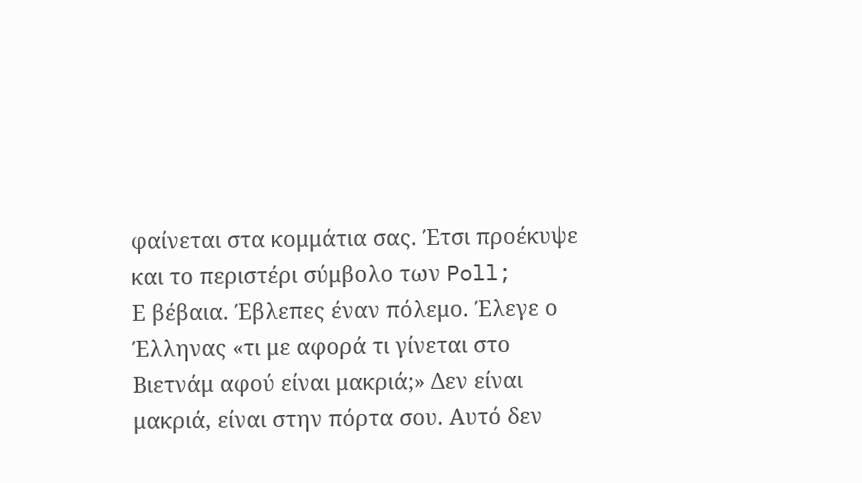φαίνεται στα κομμάτια σας. Έτσι προέκυψε και το περιστέρι σύμβολο των Poll;
Ε βέβαια. Έβλεπες έναν πόλεμο. Έλεγε ο Έλληνας «τι με αφορά τι γίνεται στο Βιετνάμ αφού είναι μακριά;» Δεν είναι μακριά, είναι στην πόρτα σου. Αυτό δεν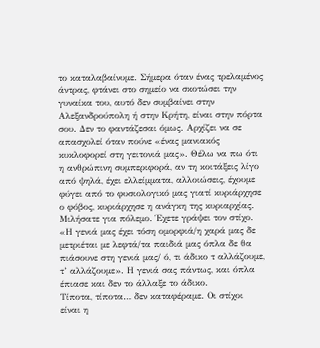το καταλαβαίνυμε. Σήμερα όταν ένας τρελαμένος άντρας, φτάνει στο σημείο να σκοτώσει την γυναίκα του, αυτό δεν συμβαίνει στην Αλεξανδρούπολη ή στην Κρήτη, είναι στην πόρτα σου. Δεν το φαντάζεσαι όμως. Αρχίζει να σε απασχολεί όταν πούνε «ένας μανιακός κυκλοφορεί στη γειτονιά μας». Θέλω να πω ότι η ανθρώπινη συμπεριφορά, αν τη κοιτάξεις λίγο από ψηλά, έχει ελλείμματα, αλλοιώσεις, έχουμε φύγει από το φυσιολογικό μας γιατί κυριάρχησε ο φόβος, κυριάρχησε η ανάγκη της κυριαρχίας.
Μιλήσατε για πόλεμο. Έχετε γράψει τον στίχο. «Η γενιά μας έχει τόση ομορφιά/η χαρά μας δε μετριέται με λεφτά/τα παιδιά μας όπλα δε θα πιάσουνε στη γενιά μας/ ό, τι άδικο τ αλλάζουμε, τ’ αλλάζουμε». Η γενιά σας πάντως, και όπλα έπιασε και δεν το άλλαξε το άδικο.
Τίποτα, τίποτα… δεν καταφέραμε. Οι στίχοι είναι η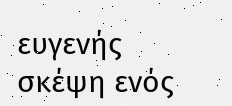ευγενής σκέψη ενός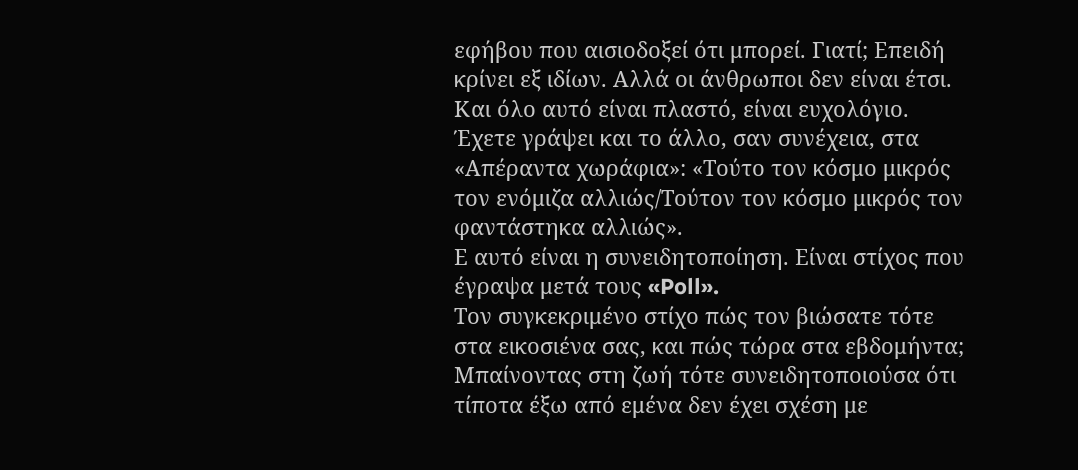εφήβου που αισιοδοξεί ότι μπορεί. Γιατί; Επειδή κρίνει εξ ιδίων. Αλλά οι άνθρωποι δεν είναι έτσι. Και όλο αυτό είναι πλαστό, είναι ευχολόγιο.
Έχετε γράψει και το άλλο, σαν συνέχεια, στα «Απέραντα χωράφια»: «Τούτο τον κόσμο μικρός τον ενόμιζα αλλιώς/Τούτον τον κόσμο μικρός τον φαντάστηκα αλλιώς».
Ε αυτό είναι η συνειδητοποίηση. Είναι στίχος που έγραψα μετά τους «Poll».
Τον συγκεκριμένο στίχο πώς τον βιώσατε τότε στα εικοσιένα σας, και πώς τώρα στα εβδομήντα;
Μπαίνοντας στη ζωή τότε συνειδητοποιούσα ότι τίποτα έξω από εμένα δεν έχει σχέση με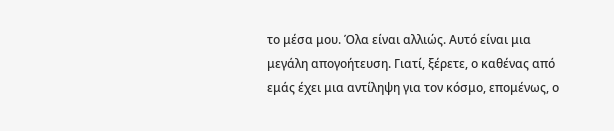το μέσα μου. Όλα είναι αλλιώς. Αυτό είναι μια μεγάλη απογοήτευση. Γιατί, ξέρετε, ο καθένας από εμάς έχει μια αντίληψη για τον κόσμο, επομένως, ο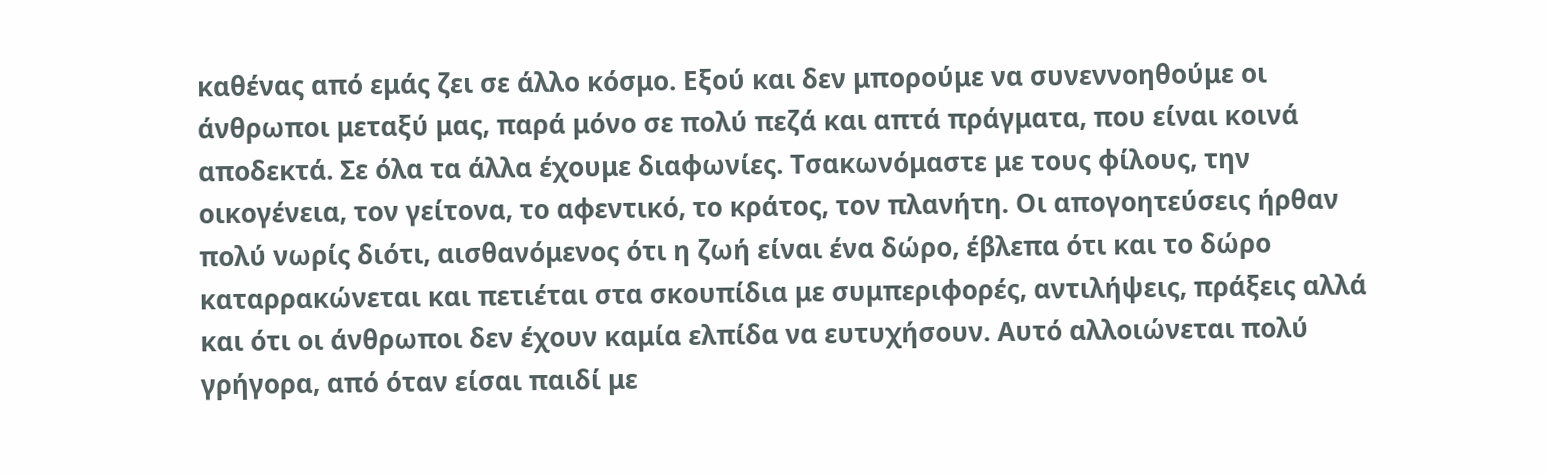καθένας από εμάς ζει σε άλλο κόσμο. Εξού και δεν μπορούμε να συνεννοηθούμε οι άνθρωποι μεταξύ μας, παρά μόνο σε πολύ πεζά και απτά πράγματα, που είναι κοινά αποδεκτά. Σε όλα τα άλλα έχουμε διαφωνίες. Τσακωνόμαστε με τους φίλους, την οικογένεια, τον γείτονα, το αφεντικό, το κράτος, τον πλανήτη. Οι απογοητεύσεις ήρθαν πολύ νωρίς διότι, αισθανόμενος ότι η ζωή είναι ένα δώρο, έβλεπα ότι και το δώρο καταρρακώνεται και πετιέται στα σκουπίδια με συμπεριφορές, αντιλήψεις, πράξεις αλλά και ότι οι άνθρωποι δεν έχουν καμία ελπίδα να ευτυχήσουν. Αυτό αλλοιώνεται πολύ γρήγορα, από όταν είσαι παιδί με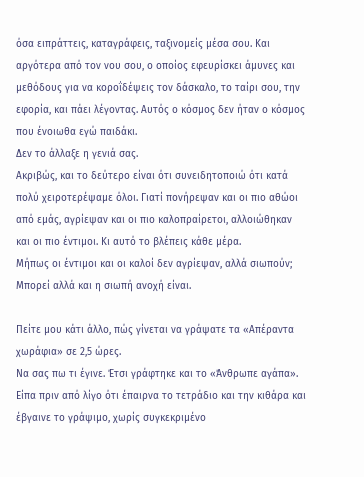όσα ειπράττεις, καταγράφεις, ταξινομείς μέσα σου. Και αργότερα από τον νου σου, ο οποίος εφευρίσκει άμυνες και μεθόδους για να κοροΐδέψεις τον δάσκαλο, το ταίρι σου, την εφορία, και πάει λέγοντας. Αυτός ο κόσμος δεν ήταν ο κόσμος που ένοιωθα εγώ παιδάκι.
Δεν το άλλαξε η γενιά σας.
Ακριβώς, και το δεύτερο είναι ότι συνειδητοποιώ ότι κατά πολύ χειροτερέψαμε όλοι. Γιατί πονήρεψαν και οι πιο αθώοι από εμάς, αγρίεψαν και οι πιο καλοπραίρετοι, αλλοιώθηκαν και οι πιο έντιμοι. Κι αυτό το βλέπεις κάθε μέρα.
Μήπως οι έντιμοι και οι καλοί δεν αγρίεψαν, αλλά σιωπούν;
Μπορεί αλλά και η σιωπή ανοχή είναι.

Πείτε μου κάτι άλλο, πώς γίνεται να γράψατε τα «Απέραντα χωράφια» σε 2,5 ώρες.
Να σας πω τι έγινε. Έτσι γράφτηκε και το «Άνθρωπε αγάπα». Είπα πριν από λίγο ότι έπαιρνα το τετράδιο και την κιθάρα και έβγαινε το γράψιμο, χωρίς συγκεκριμένο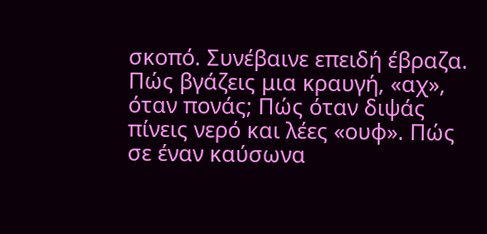σκοπό. Συνέβαινε επειδή έβραζα. Πώς βγάζεις μια κραυγή, «αχ», όταν πονάς; Πώς όταν διψάς πίνεις νερό και λέες «ουφ». Πώς σε έναν καύσωνα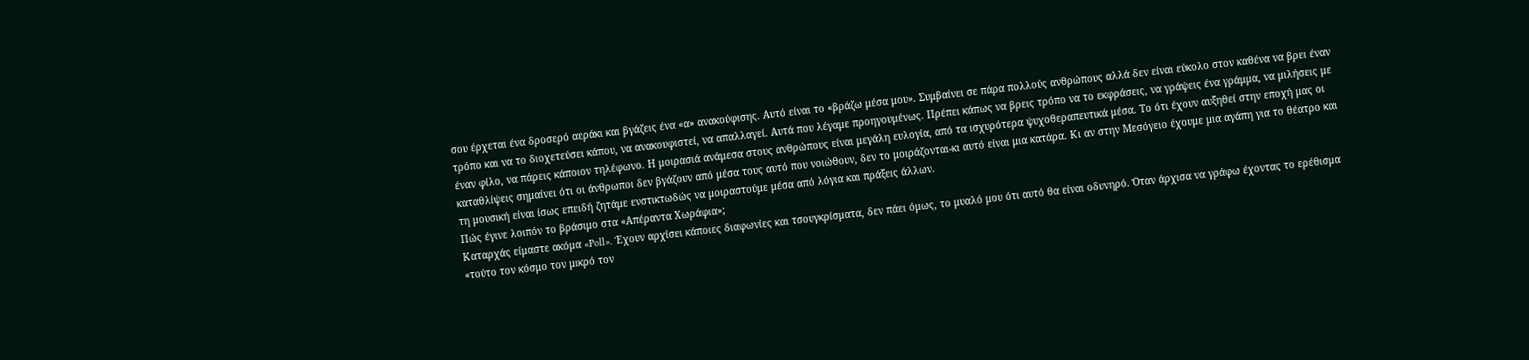σου έρχεται ένα δροσερό αεράκι και βγάζεις ένα «α» ανακούφισης. Αυτό είναι το «βράζω μέσα μου». Συμβαίνει σε πάρα πολλούς ανθρώπους αλλά δεν είναι εύκολο στον καθένα να βρει έναν τρόπο και να το διοχετεύσει κάπου, να ανακουφιστεί, να απαλλαγεί. Αυτά που λέγαμε προηγουμένως. Πρέπει κάπως να βρεις τρόπο να το εκφράσεις, να γράψεις ένα γράμμα, να μιλήσεις με έναν φίλο, να πάρεις κάποιον τηλέφωνο. Η μοιρασιά ανάμεσα στους ανθρώπους είναι μεγάλη ευλογία, από τα ισχυρότερα ψυχοθεραπευτικά μέσα. Το ότι έχουν αυξηθεί στην εποχή μας οι καταθλίψεις σημαίνει ότι οι άνθρωποι δεν βγάζουν από μέσα τους αυτό που νοιώθουν, δεν το μοιράζονται-κι αυτό είναι μια κατάρα. Κι αν στην Μεσόγειο έχουμε μια αγάπη για το θέατρο και τη μουσική είναι ίσως επειδή ζητάμε ενστικτωδώς να μοιραστούμε μέσα από λόγια και πράξεις άλλων.
Πώς έγινε λοιπόν το βράσιμο στα «Απέραντα Χωράφια»;
Καταρχάς είμαστε ακόμα «Poll». Έχουν αρχίσει κάποιες διαφωνίες και τσουγκρίσματα, δεν πάει όμως, το μυαλό μου ότι αυτό θα είναι οδυνηρό. Όταν άρχισα να γράφω έχοντας το ερέθισμα «τούτο τον κόσμο τον μικρό τον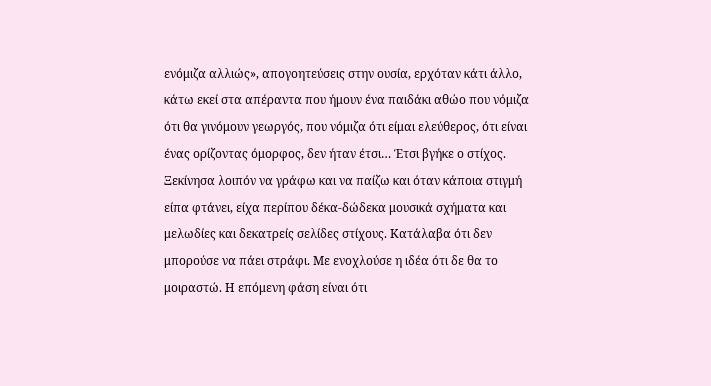ενόμιζα αλλιώς», απογοητεύσεις στην ουσία, ερχόταν κάτι άλλο, κάτω εκεί στα απέραντα που ήμουν ένα παιδάκι αθώο που νόμιζα ότι θα γινόμουν γεωργός, που νόμιζα ότι είμαι ελεύθερος, ότι είναι ένας ορίζοντας όμορφος, δεν ήταν έτσι… Έτσι βγήκε ο στίχος. Ξεκίνησα λοιπόν να γράφω και να παίζω και όταν κάποια στιγμή είπα φτάνει, είχα περίπου δέκα-δώδεκα μουσικά σχήματα και μελωδίες και δεκατρείς σελίδες στίχους. Κατάλαβα ότι δεν μπορούσε να πάει στράφι. Με ενοχλούσε η ιδέα ότι δε θα το μοιραστώ. Η επόμενη φάση είναι ότι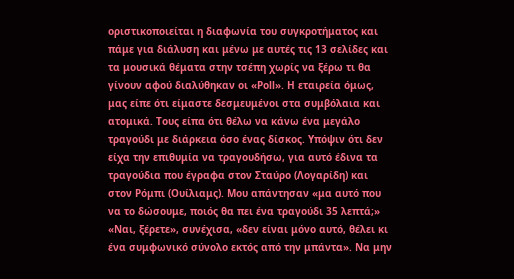οριστικοποιείται η διαφωνία του συγκροτήματος και πάμε για διάλυση και μένω με αυτές τις 13 σελίδες και τα μουσικά θέματα στην τσέπη χωρίς να ξέρω τι θα γίνουν αφού διαλύθηκαν οι «Poll». Η εταιρεία όμως, μας είπε ότι είμαστε δεσμευμένοι στα συμβόλαια και ατομικά. Τους είπα ότι θέλω να κάνω ένα μεγάλο τραγούδι με διάρκεια όσο ένας δίσκος. Υπόψιν ότι δεν είχα την επιθυμία να τραγουδήσω, για αυτό έδινα τα τραγούδια που έγραφα στον Σταύρο (Λογαρίδη) και στον Ρόμπι (Ουίλιαμς). Μου απάντησαν «μα αυτό που να το δώσουμε, ποιός θα πει ένα τραγούδι 35 λεπτά;» «Ναι, ξέρετε», συνέχισα, «δεν είναι μόνο αυτό, θέλει κι ένα συμφωνικό σύνολο εκτός από την μπάντα». Να μην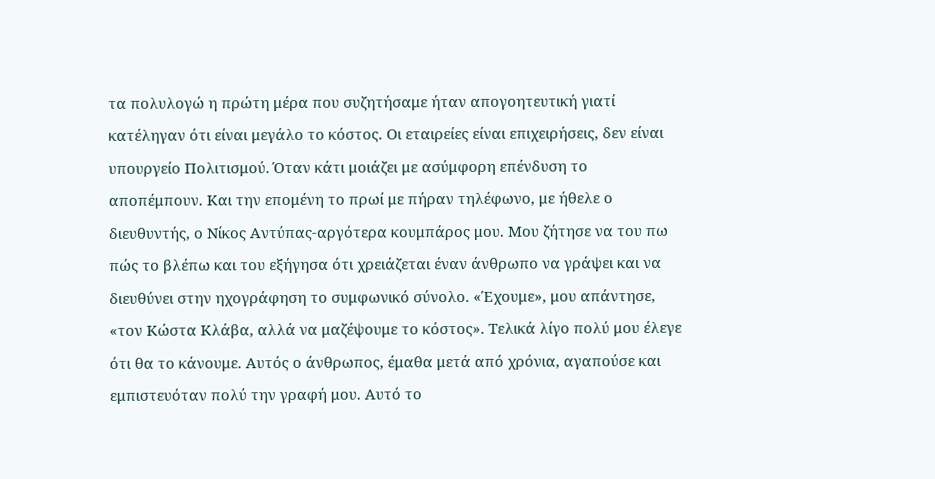τα πολυλογώ η πρώτη μέρα που συζητήσαμε ήταν απογοητευτική γιατί κατέληγαν ότι είναι μεγάλο το κόστος. Οι εταιρείες είναι επιχειρήσεις, δεν είναι υπουργείο Πολιτισμού. Όταν κάτι μοιάζει με ασύμφορη επένδυση το αποπέμπουν. Και την επομένη το πρωί με πήραν τηλέφωνο, με ήθελε ο διευθυντής, ο Νίκος Αντύπας-αργότερα κουμπάρος μου. Μου ζήτησε να του πω πώς το βλέπω και του εξήγησα ότι χρειάζεται έναν άνθρωπο να γράψει και να διευθύνει στην ηχογράφηση το συμφωνικό σύνολο. «Έχουμε», μου απάντησε, «τον Κώστα Κλάβα, αλλά να μαζέψουμε το κόστος». Τελικά λίγο πολύ μου έλεγε ότι θα το κάνουμε. Αυτός ο άνθρωπος, έμαθα μετά από χρόνια, αγαπούσε και εμπιστευόταν πολύ την γραφή μου. Αυτό το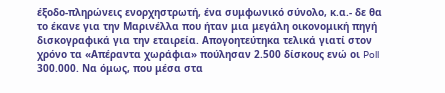έξοδο-πληρώνεις ενορχηστρωτή, ένα συμφωνικό σύνολο, κ.α.- δε θα το έκανε για την Μαρινέλλα που ήταν μια μεγάλη οικονομική πηγή δισκογραφικά για την εταιρεία. Απογοητεύτηκα τελικά γιατί στον χρόνο τα «Απέραντα χωράφια» πούλησαν 2.500 δίσκους ενώ οι Poll 300.000. Να όμως, που μέσα στα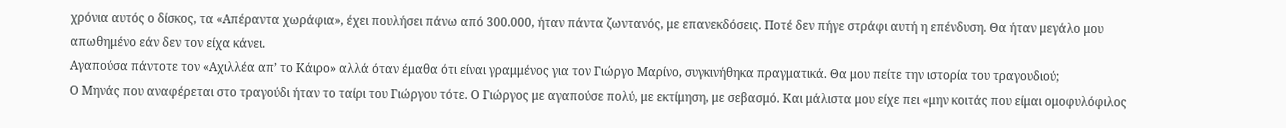χρόνια αυτός ο δίσκος, τα «Απέραντα χωράφια», έχει πουλήσει πάνω από 300.000, ήταν πάντα ζωντανός, με επανεκδόσεις. Ποτέ δεν πήγε στράφι αυτή η επένδυση. Θα ήταν μεγάλο μου απωθημένο εάν δεν τον είχα κάνει.
Αγαπούσα πάντοτε τον «Αχιλλέα απ’ το Κάιρο» αλλά όταν έμαθα ότι είναι γραμμένος για τον Γιώργο Μαρίνο, συγκινήθηκα πραγματικά. Θα μου πείτε την ιστορία του τραγουδιού;
Ο Μηνάς που αναφέρεται στο τραγούδι ήταν το ταίρι του Γιώργου τότε. Ο Γιώργος με αγαπούσε πολύ, με εκτίμηση, με σεβασμό. Και μάλιστα μου είχε πει «μην κοιτάς που είμαι ομοφυλόφιλος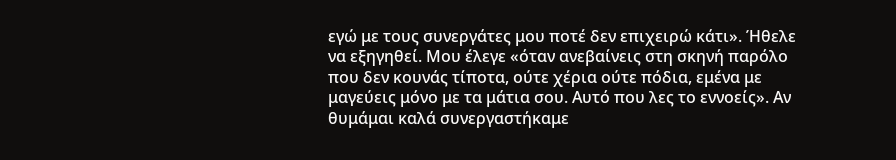εγώ με τους συνεργάτες μου ποτέ δεν επιχειρώ κάτι». Ήθελε να εξηγηθεί. Μου έλεγε «όταν ανεβαίνεις στη σκηνή παρόλο που δεν κουνάς τίποτα, ούτε χέρια ούτε πόδια, εμένα με μαγεύεις μόνο με τα μάτια σου. Αυτό που λες το εννοείς». Αν θυμάμαι καλά συνεργαστήκαμε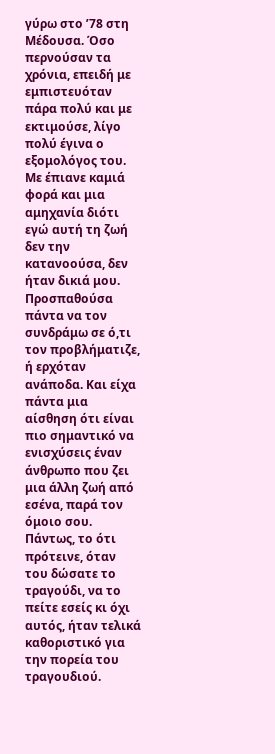γύρω στο ’78 στη Μέδουσα. Όσο περνούσαν τα χρόνια, επειδή με εμπιστευόταν πάρα πολύ και με εκτιμούσε, λίγο πολύ έγινα ο εξομολόγος του. Με έπιανε καμιά φορά και μια αμηχανία διότι εγώ αυτή τη ζωή δεν την κατανοούσα, δεν ήταν δικιά μου. Προσπαθούσα πάντα να τον συνδράμω σε ό,τι τον προβλήματιζε, ή ερχόταν ανάποδα. Και είχα πάντα μια αίσθηση ότι είναι πιο σημαντικό να ενισχύσεις έναν άνθρωπο που ζει μια άλλη ζωή από εσένα, παρά τον όμοιο σου.
Πάντως, το ότι πρότεινε, όταν του δώσατε το τραγούδι, να το πείτε εσείς κι όχι αυτός, ήταν τελικά καθοριστικό για την πορεία του τραγουδιού.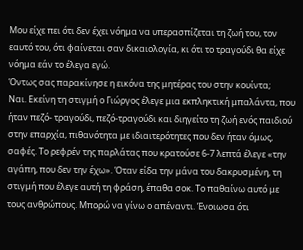Μου είχε πει ότι δεν έχει νόημα να υπερασπίζεται τη ζωή του, τον εαυτό του, ότι φαίνεται σαν δικαιολογία, κι ότι το τραγούδι θα είχε νόημα εάν το έλεγα εγώ.
Όντως σας παρακίνησε η εικόνα της μητέρας του στην κουίντα;
Ναι. Εκείνη τη στιγμή ο Γιώργος έλεγε μια εκπληκτική μπαλάντα, που ήταν πεζό- τραγούδι, πεζό-τραγούδι και διηγείτο τη ζωή ενός παιδιού στην επαρχία, πιθανότητα με ιδιαιτερότητες που δεν ήταν όμως, σαφές. Το ρεφρέν της παρλάτας που κρατούσε 6-7 λεπτά έλεγε «την αγάπη, που δεν την έχω». Όταν είδα την μάνα του δακρυσμένη, τη στιγμή που έλεγε αυτή τη φράση, έπαθα σοκ. Το παθαίνω αυτό με τους ανθρώπους. Μπορώ να γίνω ο απέναντι. Ένοιωσα ότι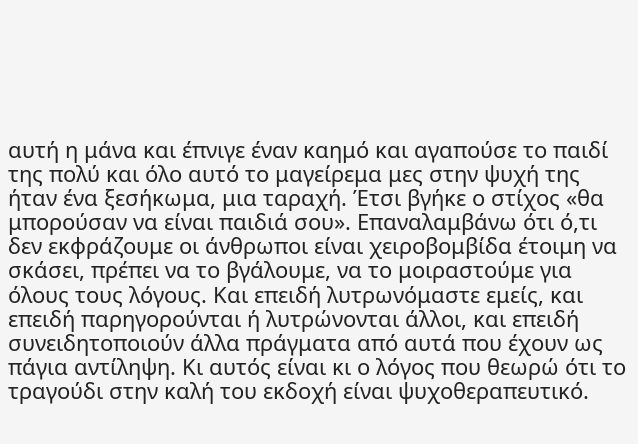αυτή η μάνα και έπνιγε έναν καημό και αγαπούσε το παιδί της πολύ και όλο αυτό το μαγείρεμα μες στην ψυχή της ήταν ένα ξεσήκωμα, μια ταραχή. Έτσι βγήκε ο στίχος «θα μπορούσαν να είναι παιδιά σου». Επαναλαμβάνω ότι ό,τι δεν εκφράζουμε οι άνθρωποι είναι χειροβομβίδα έτοιμη να σκάσει, πρέπει να το βγάλουμε, να το μοιραστούμε για όλους τους λόγους. Και επειδή λυτρωνόμαστε εμείς, και επειδή παρηγορούνται ή λυτρώνονται άλλοι, και επειδή συνειδητοποιούν άλλα πράγματα από αυτά που έχουν ως πάγια αντίληψη. Κι αυτός είναι κι ο λόγος που θεωρώ ότι το τραγούδι στην καλή του εκδοχή είναι ψυχοθεραπευτικό.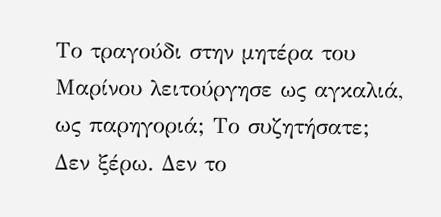Το τραγούδι στην μητέρα του Μαρίνου λειτούργησε ως αγκαλιά, ως παρηγοριά; Το συζητήσατε;
Δεν ξέρω. Δεν το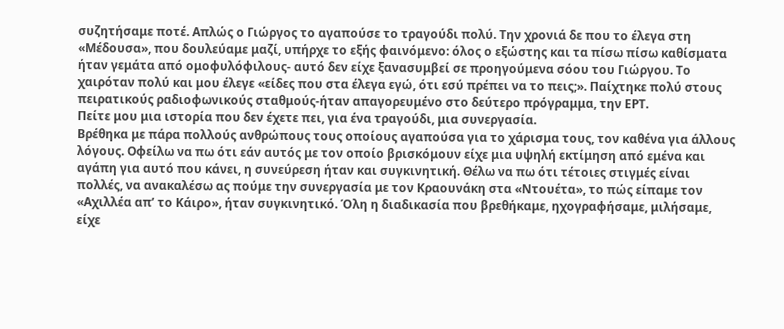συζητήσαμε ποτέ. Απλώς ο Γιώργος το αγαπούσε το τραγούδι πολύ. Την χρονιά δε που το έλεγα στη «Μέδουσα», που δουλεύαμε μαζί, υπήρχε το εξής φαινόμενο: όλος ο εξώστης και τα πίσω πίσω καθίσματα ήταν γεμάτα από ομοφυλόφιλους- αυτό δεν είχε ξανασυμβεί σε προηγούμενα σόου του Γιώργου. Το χαιρόταν πολύ και μου έλεγε «είδες που στα έλεγα εγώ, ότι εσύ πρέπει να το πεις;». Παίχτηκε πολύ στους πειρατικούς ραδιοφωνικούς σταθμούς-ήταν απαγορευμένο στο δεύτερο πρόγραμμα, την ΕΡΤ.
Πείτε μου μια ιστορία που δεν έχετε πει, για ένα τραγούδι, μια συνεργασία.
Βρέθηκα με πάρα πολλούς ανθρώπους τους οποίους αγαπούσα για το χάρισμα τους, τον καθένα για άλλους λόγους. Οφείλω να πω ότι εάν αυτός με τον οποίο βρισκόμουν είχε μια υψηλή εκτίμηση από εμένα και αγάπη για αυτό που κάνει, η συνεύρεση ήταν και συγκινητική. Θέλω να πω ότι τέτοιες στιγμές είναι πολλές, να ανακαλέσω ας πούμε την συνεργασία με τον Κραουνάκη στα «Ντουέτα», το πώς είπαμε τον «Αχιλλέα απ’ το Κάιρο», ήταν συγκινητικό. Όλη η διαδικασία που βρεθήκαμε, ηχογραφήσαμε, μιλήσαμε, είχε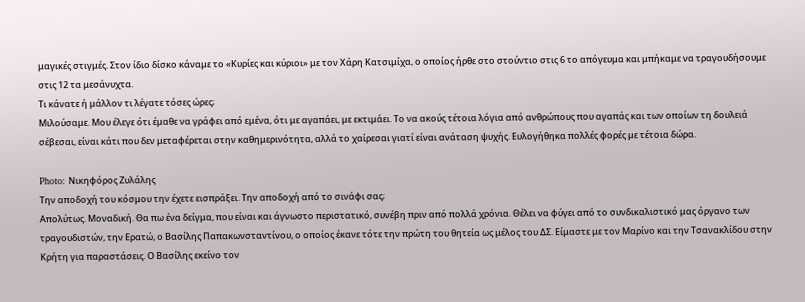μαγικές στιγμές. Στον ίδιο δίσκο κάναμε το «Κυρίες και κύριοι» με τον Χάρη Κατσιμίχα, ο οποίος ήρθε στο στούντιο στις 6 το απόγευμα και μπήκαμε να τραγουδήσουμε στις 12 τα μεσάνυχτα.
Τι κάνατε ή μάλλον τι λέγατε τόσες ώρες;
Μιλούσαμε. Μου έλεγε ότι έμαθε να γράφει από εμένα, ότι με αγαπάει, με εκτιμάει. Το να ακούς τέτοια λόγια από ανθρώπους που αγαπάς και των οποίων τη δουλειά σέβεσαι, είναι κάτι που δεν μεταφέρεται στην καθημερινότητα, αλλά το χαίρεσαι γιατί είναι ανάταση ψυχής. Ευλογήθηκα πολλές φορές με τέτοια δώρα.

Photo: Νικηφόρος Ζυλάλης
Την αποδοχή του κόσμου την έχετε εισπράξει. Την αποδοχή από το σινάφι σας;
Απολύτως. Μοναδική. Θα πω ένα δείγμα, που είναι και άγνωστο περιστατικό, συνέβη πριν από πολλά χρόνια. Θέλει να φύγει από το συνδικαλιστικό μας όργανο των τραγουδιστών, την Ερατώ, ο Βασίλης Παπακωνσταντίνου, ο οποίος έκανε τότε την πρώτη του θητεία ως μέλος του ΔΣ. Είμαστε με τον Μαρίνο και την Τσανακλίδου στην Κρήτη για παραστάσεις. Ο Βασίλης εκείνο τον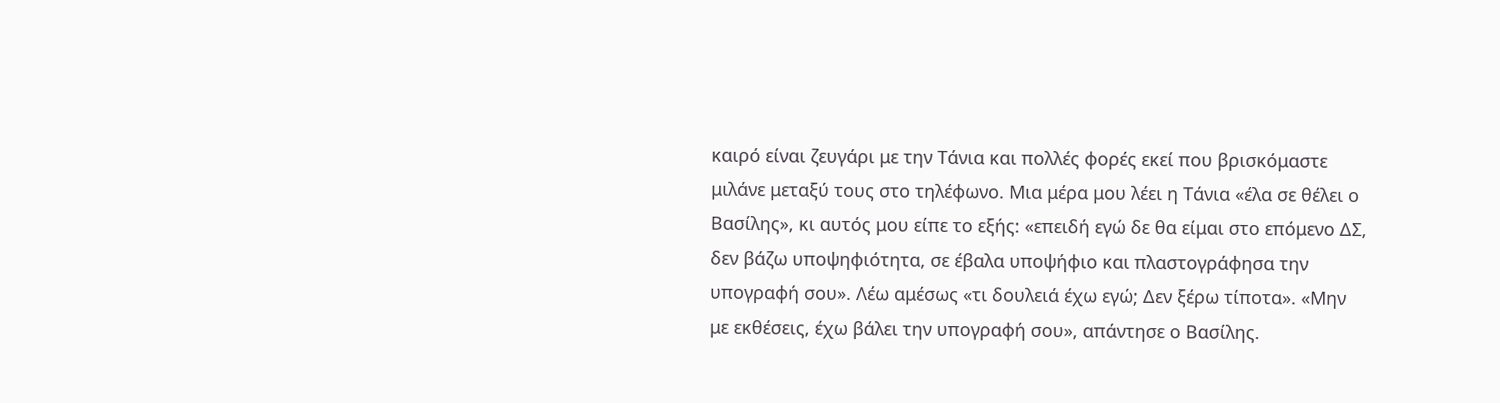καιρό είναι ζευγάρι με την Τάνια και πολλές φορές εκεί που βρισκόμαστε μιλάνε μεταξύ τους στο τηλέφωνο. Μια μέρα μου λέει η Τάνια «έλα σε θέλει ο Βασίλης», κι αυτός μου είπε το εξής: «επειδή εγώ δε θα είμαι στο επόμενο ΔΣ, δεν βάζω υποψηφιότητα, σε έβαλα υποψήφιο και πλαστογράφησα την υπογραφή σου». Λέω αμέσως «τι δουλειά έχω εγώ; Δεν ξέρω τίποτα». «Μην με εκθέσεις, έχω βάλει την υπογραφή σου», απάντησε ο Βασίλης.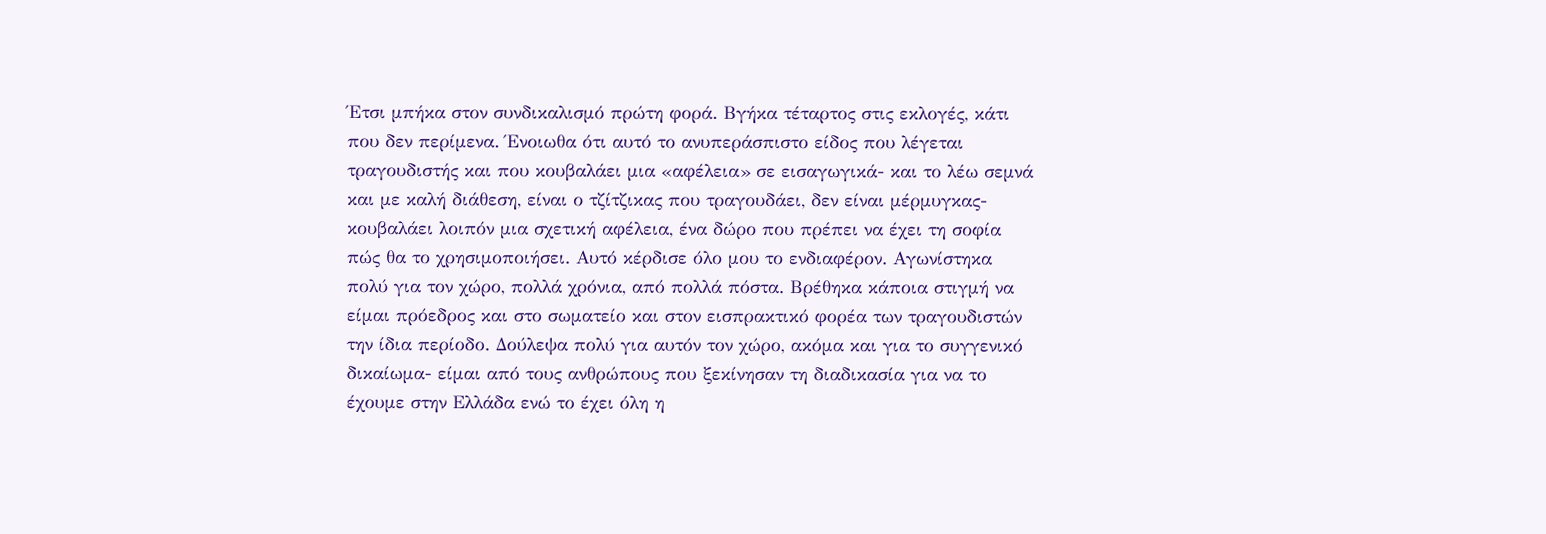Έτσι μπήκα στον συνδικαλισμό πρώτη φορά. Βγήκα τέταρτος στις εκλογές, κάτι που δεν περίμενα. Ένοιωθα ότι αυτό το ανυπεράσπιστο είδος που λέγεται τραγουδιστής και που κουβαλάει μια «αφέλεια» σε εισαγωγικά- και το λέω σεμνά και με καλή διάθεση, είναι ο τζίτζικας που τραγουδάει, δεν είναι μέρμυγκας- κουβαλάει λοιπόν μια σχετική αφέλεια, ένα δώρο που πρέπει να έχει τη σοφία πώς θα το χρησιμοποιήσει. Αυτό κέρδισε όλο μου το ενδιαφέρον. Αγωνίστηκα πολύ για τον χώρο, πολλά χρόνια, από πολλά πόστα. Βρέθηκα κάποια στιγμή να είμαι πρόεδρος και στο σωματείο και στον εισπρακτικό φορέα των τραγουδιστών την ίδια περίοδο. Δούλεψα πολύ για αυτόν τον χώρο, ακόμα και για το συγγενικό δικαίωμα- είμαι από τους ανθρώπους που ξεκίνησαν τη διαδικασία για να το έχουμε στην Ελλάδα ενώ το έχει όλη η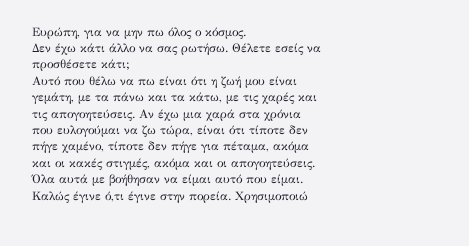Ευρώπη, για να μην πω όλος ο κόσμος.
Δεν έχω κάτι άλλο να σας ρωτήσω. Θέλετε εσείς να προσθέσετε κάτι;
Αυτό που θέλω να πω είναι ότι η ζωή μου είναι γεμάτη, με τα πάνω και τα κάτω, με τις χαρές και τις απογοητεύσεις. Αν έχω μια χαρά στα χρόνια που ευλογούμαι να ζω τώρα, είναι ότι τίποτε δεν πήγε χαμένο, τίποτε δεν πήγε για πέταμα, ακόμα και οι κακές στιγμές, ακόμα και οι απογοητεύσεις. Όλα αυτά με βοήθησαν να είμαι αυτό που είμαι. Καλώς έγινε ό,τι έγινε στην πορεία. Χρησιμοποιώ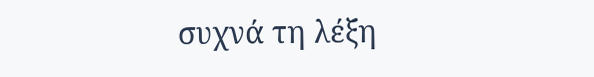συχνά τη λέξη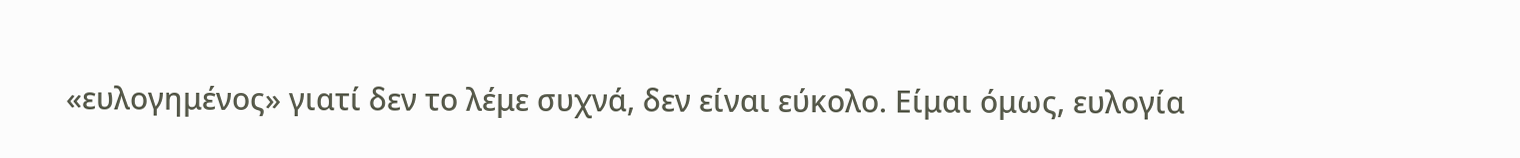«ευλογημένος» γιατί δεν το λέμε συχνά, δεν είναι εύκολο. Είμαι όμως, ευλογία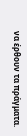να έρθουν τα πράγματα.